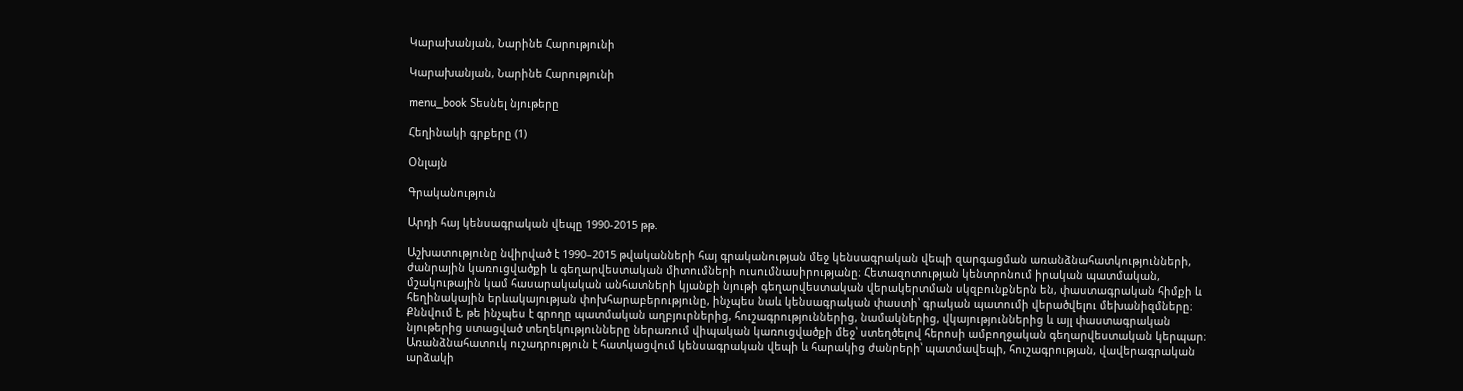Կարախանյան, Նարինե Հարությունի

Կարախանյան, Նարինե Հարությունի

menu_book Տեսնել նյութերը

Հեղինակի գրքերը (1)

Օնլայն

Գրականություն

Արդի հայ կենսագրական վեպը 1990-2015 թթ.

Աշխատությունը նվիրված է 1990–2015 թվականների հայ գրականության մեջ կենսագրական վեպի զարգացման առանձնահատկությունների, ժանրային կառուցվածքի և գեղարվեստական միտումների ուսումնասիրությանը։ Հետազոտության կենտրոնում իրական պատմական, մշակութային կամ հասարակական անհատների կյանքի նյութի գեղարվեստական վերակերտման սկզբունքներն են, փաստագրական հիմքի և հեղինակային երևակայության փոխհարաբերությունը, ինչպես նաև կենսագրական փաստի՝ գրական պատումի վերածվելու մեխանիզմները։ Քննվում է, թե ինչպես է գրողը պատմական աղբյուրներից, հուշագրություններից, նամակներից, վկայություններից և այլ փաստագրական նյութերից ստացված տեղեկությունները ներառում վիպական կառուցվածքի մեջ՝ ստեղծելով հերոսի ամբողջական գեղարվեստական կերպար։ Առանձնահատուկ ուշադրություն է հատկացվում կենսագրական վեպի և հարակից ժանրերի՝ պատմավեպի, հուշագրության, վավերագրական արձակի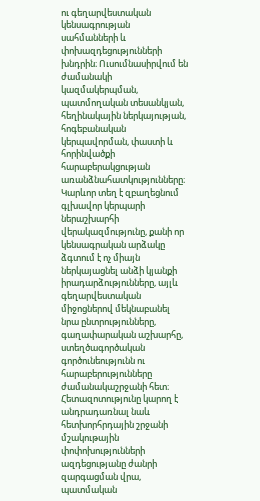ու գեղարվեստական կենսագրության սահմանների և փոխազդեցությունների խնդրին։ Ուսումնասիրվում են ժամանակի կազմակերպման, պատմողական տեսանկյան, հեղինակային ներկայության, հոգեբանական կերպավորման, փաստի և հորինվածքի հարաբերակցության առանձնահատկությունները։ Կարևոր տեղ է զբաղեցնում գլխավոր կերպարի ներաշխարհի վերակազմությունը, քանի որ կենսագրական արձակը ձգտում է ոչ միայն ներկայացնել անձի կյանքի իրադարձությունները, այլև գեղարվեստական միջոցներով մեկնաբանել նրա ընտրությունները, գաղափարական աշխարհը, ստեղծագործական գործունեությունն ու հարաբերությունները ժամանակաշրջանի հետ։ Հետազոտությունը կարող է անդրադառնալ նաև հետխորհրդային շրջանի մշակութային փոփոխությունների ազդեցությանը ժանրի զարգացման վրա, պատմական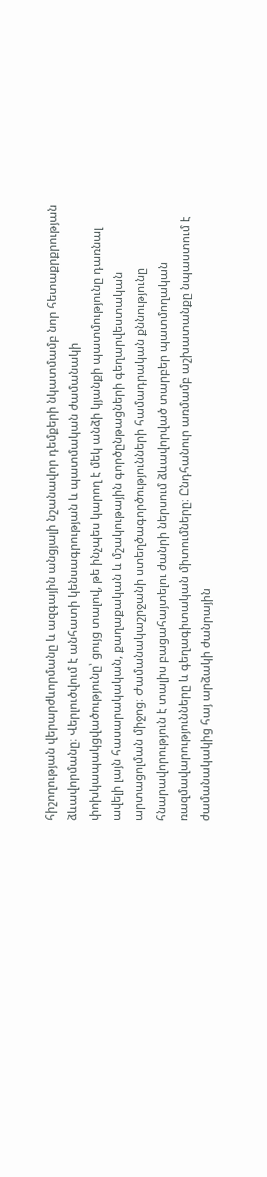հիշողության վերարժևորմանը և ազգային անցյալի նշանավոր դեմքերի նկատմամբ նոր հետաքրքրության ձևավորմանը։ Վերլուծվում է անհատի կենսագրության և պատմական ժամանակի փոխկապակցվածությունը՝ ցույց տալով, թե ինչպես կարող է մեկ անձի կյանքի պատմությունը դառնալ ավելի լայն հասարակական, քաղաքական և մշակութային գործընթացների գեղարվեստական արտացոլման միջոց։ Ժամանակաշրջանի ստեղծագործությունների համադրական քննությունը հնարավորություն է տալիս բացահայտելու ժանրի ներսում ձևավորված տարբեր պատմողական ռազմավարությունները և գեղագիտական միտումները։ Ընդհանուր առմամբ աշխատանքը նպաստում է ժամանակակից հայ արձակի ժանրային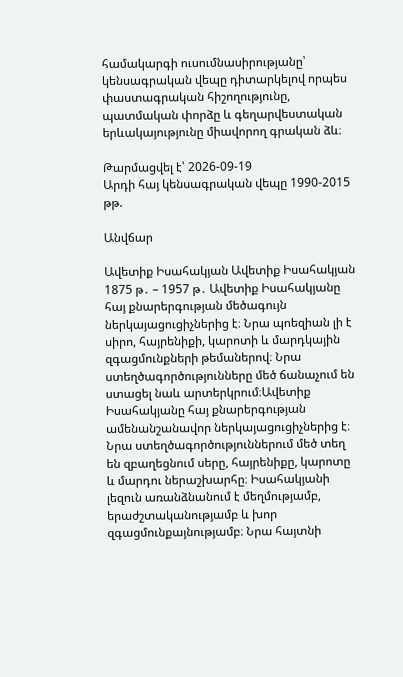համակարգի ուսումնասիրությանը՝ կենսագրական վեպը դիտարկելով որպես փաստագրական հիշողությունը, պատմական փորձը և գեղարվեստական երևակայությունը միավորող գրական ձև։

Թարմացվել է՝ 2026-09-19
Արդի հայ կենսագրական վեպը 1990-2015 թթ.

Անվճար

Ավետիք Իսահակյան Ավետիք Իսահակյան 1875 թ․ – 1957 թ․ Ավետիք Իսահակյանը հայ քնարերգության մեծագույն ներկայացուցիչներից է։ Նրա պոեզիան լի է սիրո, հայրենիքի, կարոտի և մարդկային զգացմունքների թեմաներով։ Նրա ստեղծագործությունները մեծ ճանաչում են ստացել նաև արտերկրում։Ավետիք Իսահակյանը հայ քնարերգության ամենանշանավոր ներկայացուցիչներից է։ Նրա ստեղծագործություններում մեծ տեղ են զբաղեցնում սերը, հայրենիքը, կարոտը և մարդու ներաշխարհը։ Իսահակյանի լեզուն առանձնանում է մեղմությամբ, երաժշտականությամբ և խոր զգացմունքայնությամբ։ Նրա հայտնի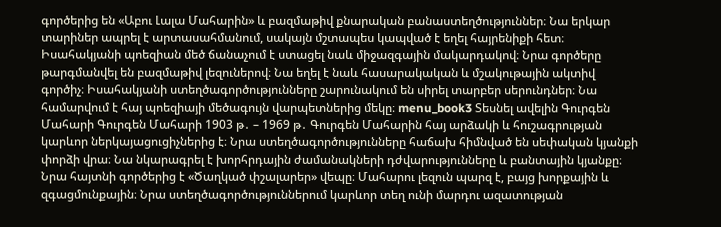գործերից են «Աբու Լալա Մահարին» և բազմաթիվ քնարական բանաստեղծություններ։ Նա երկար տարիներ ապրել է արտասահմանում, սակայն մշտապես կապված է եղել հայրենիքի հետ։ Իսահակյանի պոեզիան մեծ ճանաչում է ստացել նաև միջազգային մակարդակով։ Նրա գործերը թարգմանվել են բազմաթիվ լեզուներով։ Նա եղել է նաև հասարակական և մշակութային ակտիվ գործիչ։ Իսահակյանի ստեղծագործությունները շարունակում են սիրել տարբեր սերունդներ։ Նա համարվում է հայ պոեզիայի մեծագույն վարպետներից մեկը։ menu_book3 Տեսնել ավելին Գուրգեն Մահարի Գուրգեն Մահարի 1903 թ․ – 1969 թ․ Գուրգեն Մահարին հայ արձակի և հուշագրության կարևոր ներկայացուցիչներից է։ Նրա ստեղծագործությունները հաճախ հիմնված են սեփական կյանքի փորձի վրա։ Նա նկարագրել է խորհրդային ժամանակների դժվարությունները և բանտային կյանքը։ Նրա հայտնի գործերից է «Ծաղկած փշալարեր» վեպը։ Մահարու լեզուն պարզ է, բայց խորքային և զգացմունքային։ Նրա ստեղծագործություններում կարևոր տեղ ունի մարդու ազատության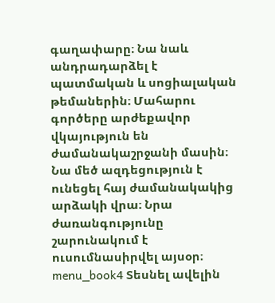գաղափարը։ Նա նաև անդրադարձել է պատմական և սոցիալական թեմաներին։ Մահարու գործերը արժեքավոր վկայություն են ժամանակաշրջանի մասին։ Նա մեծ ազդեցություն է ունեցել հայ ժամանակակից արձակի վրա։ Նրա ժառանգությունը շարունակում է ուսումնասիրվել այսօր։ menu_book4 Տեսնել ավելին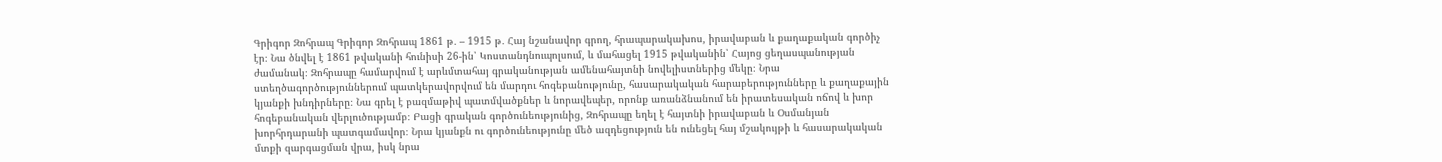Գրիգոր Զոհրապ Գրիգոր Զոհրապ 1861 թ․ – 1915 թ․ Հայ նշանավոր գրող, հրապարակախոս, իրավաբան և քաղաքական գործիչ էր։ Նա ծնվել է 1861 թվականի հունիսի 26-ին՝ Կոստանդնուպոլսում, և մահացել 1915 թվականին՝ Հայոց ցեղասպանության ժամանակ։ Զոհրապը համարվում է արևմտահայ գրականության ամենահայտնի նովելիստներից մեկը։ Նրա ստեղծագործություններում պատկերավորվում են մարդու հոգեբանությունը, հասարակական հարաբերությունները և քաղաքային կյանքի խնդիրները։ Նա գրել է բազմաթիվ պատմվածքներ և նորավեպեր, որոնք առանձնանում են իրատեսական ոճով և խոր հոգեբանական վերլուծությամբ։ Բացի գրական գործունեությունից, Զոհրապը եղել է հայտնի իրավաբան և Օսմանյան խորհրդարանի պատգամավոր։ Նրա կյանքն ու գործունեությունը մեծ ազդեցություն են ունեցել հայ մշակույթի և հասարակական մտքի զարգացման վրա, իսկ նրա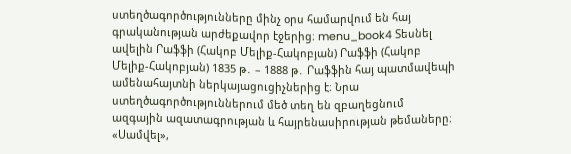ստեղծագործությունները մինչ օրս համարվում են հայ գրականության արժեքավոր էջերից։ menu_book4 Տեսնել ավելին Րաֆֆի (Հակոբ Մելիք-Հակոբյան) Րաֆֆի (Հակոբ Մելիք-Հակոբյան) 1835 թ․ – 1888 թ․ Րաֆֆին հայ պատմավեպի ամենահայտնի ներկայացուցիչներից է։ Նրա ստեղծագործություններում մեծ տեղ են զբաղեցնում ազգային ազատագրության և հայրենասիրության թեմաները։ «Սամվել»,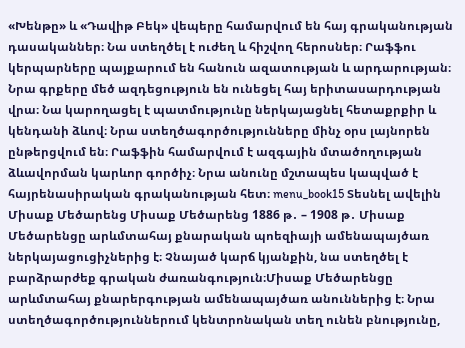«Խենթը» և «Դավիթ Բեկ» վեպերը համարվում են հայ գրականության դասականներ։ Նա ստեղծել է ուժեղ և հիշվող հերոսներ։ Րաֆֆու կերպարները պայքարում են հանուն ազատության և արդարության։ Նրա գրքերը մեծ ազդեցություն են ունեցել հայ երիտասարդության վրա։ Նա կարողացել է պատմությունը ներկայացնել հետաքրքիր և կենդանի ձևով։ Նրա ստեղծագործությունները մինչ օրս լայնորեն ընթերցվում են։ Րաֆֆին համարվում է ազգային մտածողության ձևավորման կարևոր գործիչ։ Նրա անունը մշտապես կապված է հայրենասիրական գրականության հետ։ menu_book15 Տեսնել ավելին Միսաք Մեծարենց Միսաք Մեծարենց 1886 թ․ – 1908 թ․ Միսաք Մեծարենցը արևմտահայ քնարական պոեզիայի ամենապայծառ ներկայացուցիչներից է։ Չնայած կարճ կյանքին, նա ստեղծել է բարձրարժեք գրական ժառանգություն։Միսաք Մեծարենցը արևմտահայ քնարերգության ամենապայծառ անուններից է։ Նրա ստեղծագործություններում կենտրոնական տեղ ունեն բնությունը,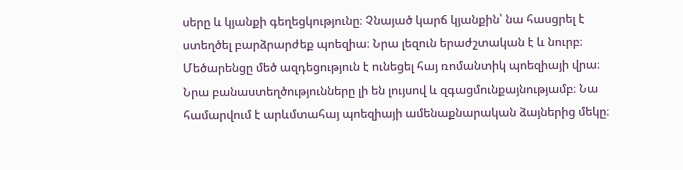սերը և կյանքի գեղեցկությունը։ Չնայած կարճ կյանքին՝ նա հասցրել է ստեղծել բարձրարժեք պոեզիա։ Նրա լեզուն երաժշտական է և նուրբ։ Մեծարենցը մեծ ազդեցություն է ունեցել հայ ռոմանտիկ պոեզիայի վրա։ Նրա բանաստեղծությունները լի են լույսով և զգացմունքայնությամբ։ Նա համարվում է արևմտահայ պոեզիայի ամենաքնարական ձայներից մեկը։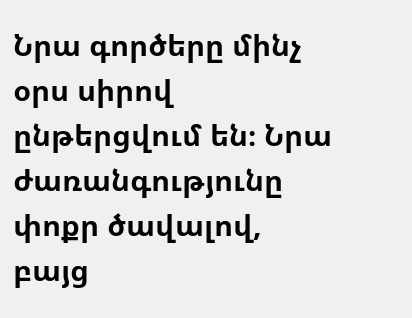Նրա գործերը մինչ օրս սիրով ընթերցվում են։ Նրա ժառանգությունը փոքր ծավալով, բայց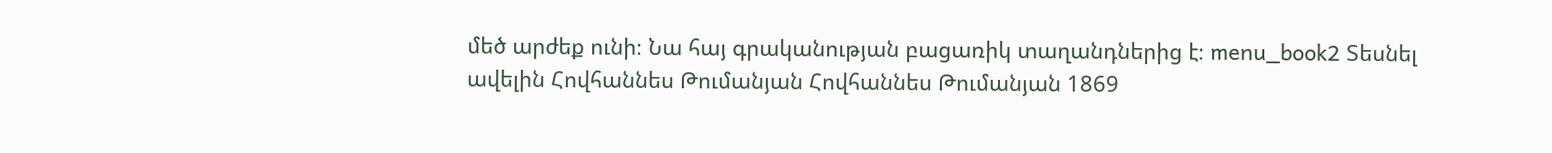մեծ արժեք ունի։ Նա հայ գրականության բացառիկ տաղանդներից է։ menu_book2 Տեսնել ավելին Հովհաննես Թումանյան Հովհաննես Թումանյան 1869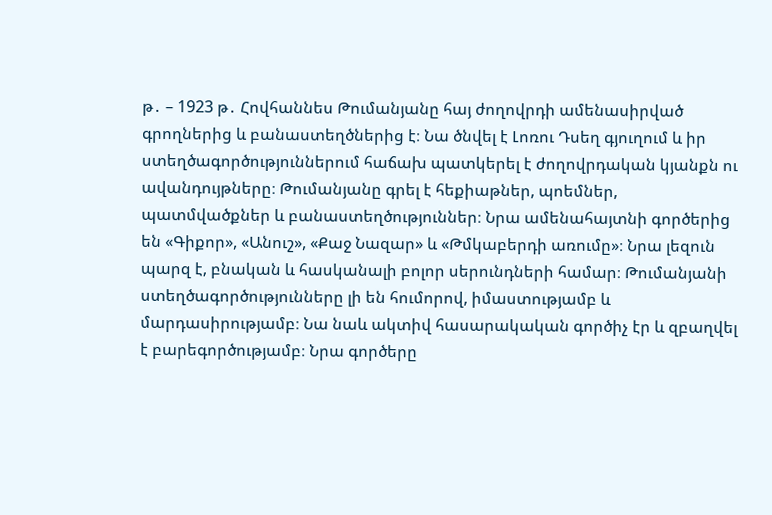թ․ – 1923 թ․ Հովհաննես Թումանյանը հայ ժողովրդի ամենասիրված գրողներից և բանաստեղծներից է։ Նա ծնվել է Լոռու Դսեղ գյուղում և իր ստեղծագործություններում հաճախ պատկերել է ժողովրդական կյանքն ու ավանդույթները։ Թումանյանը գրել է հեքիաթներ, պոեմներ, պատմվածքներ և բանաստեղծություններ։ Նրա ամենահայտնի գործերից են «Գիքոր», «Անուշ», «Քաջ Նազար» և «Թմկաբերդի առումը»։ Նրա լեզուն պարզ է, բնական և հասկանալի բոլոր սերունդների համար։ Թումանյանի ստեղծագործությունները լի են հումորով, իմաստությամբ և մարդասիրությամբ։ Նա նաև ակտիվ հասարակական գործիչ էր և զբաղվել է բարեգործությամբ։ Նրա գործերը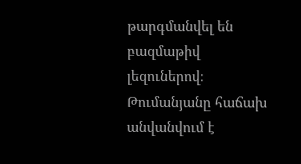թարգմանվել են բազմաթիվ լեզուներով։ Թումանյանը հաճախ անվանվում է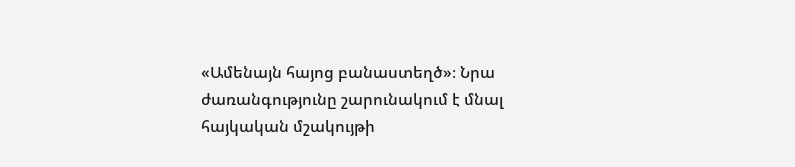«Ամենայն հայոց բանաստեղծ»։ Նրա ժառանգությունը շարունակում է մնալ հայկական մշակույթի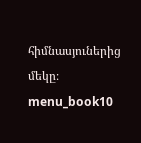հիմնասյուներից մեկը։ menu_book10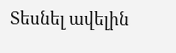Տեսնել ավելին